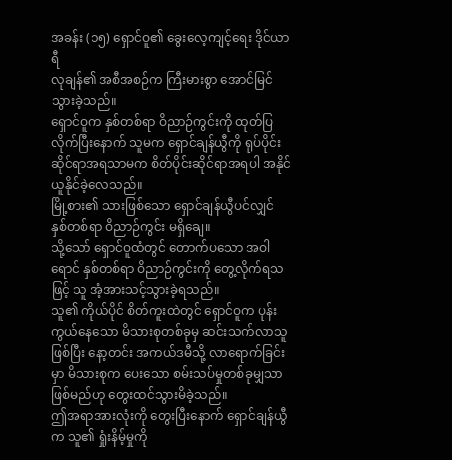အခန်း (၁၅) ရှောင်ဝူ၏ ခွေးလေ့ကျင့်ရေး ဒိုင်ယာရီ
လုချန်၏ အစီအစဉ်က ကြီးမားစွာ အောင်မြင်သွားခဲ့သည်။
ရှောင်ဝူက နှစ်တစ်ရာ ဝိညာဉ်ကွင်းကို ထုတ်ပြလိုက်ပြီးနောက် သူမက ရှောင်ချန်ယွီကို ရုပ်ပိုင်းဆိုင်ရာအရသာမက စိတ်ပိုင်းဆိုင်ရာအရပါ အနိုင်ယူနိုင်ခဲ့လေသည်။
မြို့စား၏ သားဖြစ်သော ရှောင်ချန်ယွီပင်လျှင် နှစ်တစ်ရာ ဝိညာဉ်ကွင်း မရှိချေ။
သို့သော် ရှောင်ဝူထံတွင် တောက်ပသော အဝါရောင် နှစ်တစ်ရာ ဝိညာဉ်ကွင်းကို တွေ့လိုက်ရသဖြင့် သူ အံ့အားသင့်သွားခဲ့ရသည်။
သူ၏ ကိုယ်ပိုင် စိတ်ကူးထဲတွင် ရှောင်ဝူက ပုန်းကွယ်နေသော မိသားစုတစ်ခုမှ ဆင်းသက်လာသူဖြစ်ပြီး နော့တင်း အကယ်ဒမီသို့ လာရောက်ခြင်းမှာ မိသားစုက ပေးသော စမ်းသပ်မှုတစ်ခုမျှသာ ဖြစ်မည်ဟု တွေးထင်သွားမိခဲ့သည်။
ဤအရာအားလုံးကို တွေးပြီးနောက် ရှောင်ချန်ယွီက သူ၏ ရှုံးနိမ့်မှုကို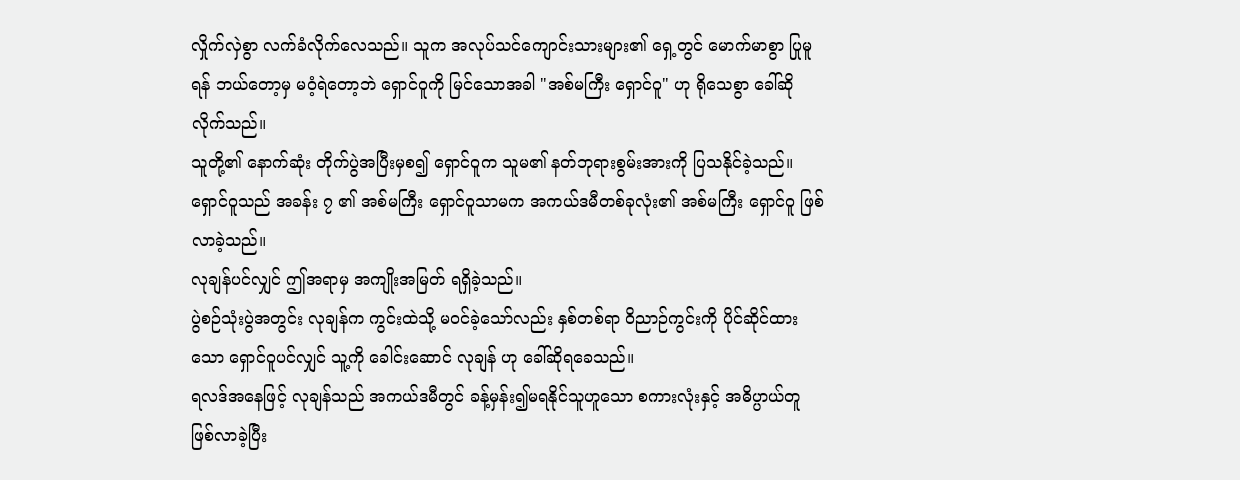လှိုက်လှဲစွာ လက်ခံလိုက်လေသည်။ သူက အလုပ်သင်ကျောင်းသားများ၏ ရှေ့တွင် မောက်မာစွာ ပြုမူရန် ဘယ်တော့မှ မဝံ့ရဲတော့ဘဲ ရှောင်ဝူကို မြင်သောအခါ "အစ်မကြီး ရှောင်ဝူ" ဟု ရိုသေစွာ ခေါ်ဆိုလိုက်သည်။
သူတို့၏ နောက်ဆုံး တိုက်ပွဲအပြီးမှစ၍ ရှောင်ဝူက သူမ၏ နတ်ဘုရားစွမ်းအားကို ပြသနိုင်ခဲ့သည်။
ရှောင်ဝူသည် အခန်း ၇ ၏ အစ်မကြီး ရှောင်ဝူသာမက အကယ်ဒမီတစ်ခုလုံး၏ အစ်မကြီး ရှောင်ဝူ ဖြစ်လာခဲ့သည်။
လုချန်ပင်လျှင် ဤအရာမှ အကျိုးအမြတ် ရရှိခဲ့သည်။
ပွဲစဉ်သုံးပွဲအတွင်း လုချန်က ကွင်းထဲသို့ မဝင်ခဲ့သော်လည်း နှစ်တစ်ရာ ဝိညာဉ်ကွင်းကို ပိုင်ဆိုင်ထားသော ရှောင်ဝူပင်လျှင် သူ့ကို ခေါင်းဆောင် လုချန် ဟု ခေါ်ဆိုရခေသည်။
ရလဒ်အနေဖြင့် လုချန်သည် အကယ်ဒမီတွင် ခန့်မှန်း၍မရနိုင်သူဟူသော စကားလုံးနှင့် အဓိပ္ပာယ်တူ ဖြစ်လာခဲ့ပြီး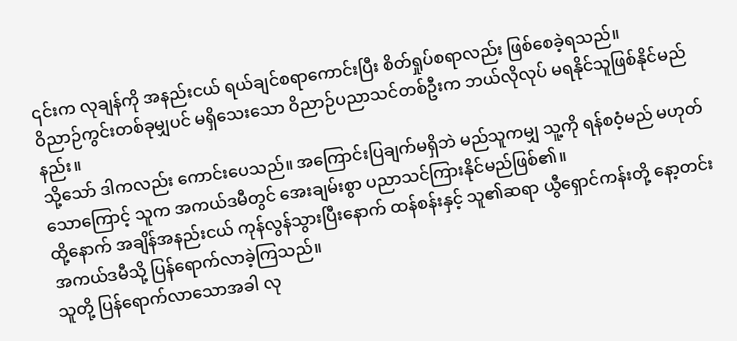၎င်းက လုချန်ကို အနည်းငယ် ရယ်ချင်စရာကောင်းပြီး စိတ်ရှုပ်စရာလည်း ဖြစ်စေခဲ့ရသည်။
ဝိညာဉ်ကွင်းတစ်ခုမျှပင် မရှိသေးသော ဝိညာဉ်ပညာသင်တစ်ဦးက ဘယ်လိုလုပ် မရနိုင်သူဖြစ်နိုင်မည်နည်း။
သို့သော် ဒါကလည်း ကောင်းပေသည်။ အကြောင်းပြချက်မရှိဘဲ မည်သူကမျှ သူ့ကို ရန်စဝံ့မည် မဟုတ်သောကြောင့် သူက အကယ်ဒမီတွင် အေးချမ်းစွာ ပညာသင်ကြားနိုင်မည်ဖြစ်၏။
ထို့နောက် အချိန်အနည်းငယ် ကုန်လွန်သွားပြီးနောက် ထန်စန်းနှင့် သူ၏ဆရာ ယွီရှောင်ကန်းတို့ နော့တင်း အကယ်ဒမီသို့ ပြန်ရောက်လာခဲ့ကြသည်။
သူတို့ ပြန်ရောက်လာသောအခါ လု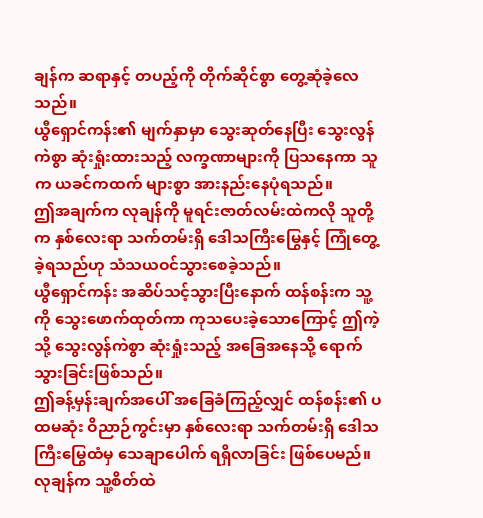ချန်က ဆရာနှင့် တပည့်ကို တိုက်ဆိုင်စွာ တွေ့ဆုံခဲ့လေသည်။
ယွီရှောင်ကန်း၏ မျက်နှာမှာ သွေးဆုတ်နေပြီး သွေးလွန်ကဲစွာ ဆုံးရှုံးထားသည့် လက္ခဏာများကို ပြသနေကာ သူက ယခင်ကထက် များစွာ အားနည်းနေပုံရသည်။
ဤအချက်က လုချန်ကို မူရင်းဇာတ်လမ်းထဲကလို သူတို့က နှစ်လေးရာ သက်တမ်းရှိ ဒေါသကြီးမြွေနှင့် ကြုံတွေ့ခဲ့ရသည်ဟု သံသယဝင်သွားစေခဲ့သည်။
ယွီရှောင်ကန်း အဆိပ်သင့်သွားပြီးနောက် ထန်စန်းက သူ့ကို သွေးဖောက်ထုတ်ကာ ကုသပေးခဲ့သောကြောင့် ဤကဲ့သို့ သွေးလွန်ကဲစွာ ဆုံးရှုံးသည့် အခြေအနေသို့ ရောက်သွားခြင်းဖြစ်သည်။
ဤခန့်မှန်းချက်အပေါ် အခြေခံကြည့်လျှင် ထန်စန်း၏ ပထမဆုံး ဝိညာဉ်ကွင်းမှာ နှစ်လေးရာ သက်တမ်းရှိ ဒေါသကြီးမြွေထံမှ သေချာပေါက် ရရှိလာခြင်း ဖြစ်ပေမည်။
လုချန်က သူ့စိတ်ထဲ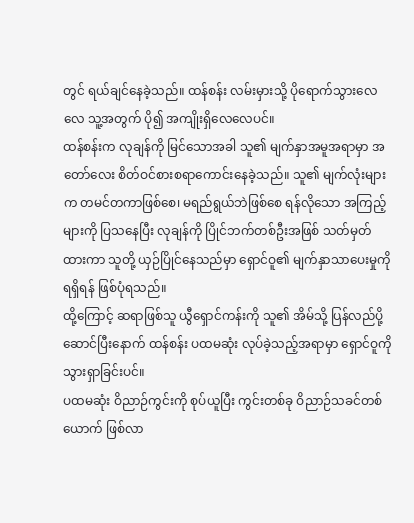တွင် ရယ်ချင်နေခဲ့သည်။ ထန်စန်း လမ်းမှားသို့ ပိုရောက်သွားလေလေ သူ့အတွက် ပို၍ အကျိုးရှိလေလေပင်။
ထန်စန်းက လုချန်ကို မြင်သောအခါ သူ၏ မျက်နှာအမူအရာမှာ အတော်လေး စိတ်ဝင်စားစရာကောင်းနေခဲ့သည်။ သူ၏ မျက်လုံးများက တမင်တကာဖြစ်စေ၊ မရည်ရွယ်ဘဲဖြစ်စေ ရန်လိုသော အကြည့်များကို ပြသနေပြီး လုချန်ကို ပြိုင်ဘက်တစ်ဦးအဖြစ် သတ်မှတ်ထားကာ သူတို့ ယှဉ်ပြိုင်နေသည်မှာ ရှောင်ဝူ၏ မျက်နှာသာပေးမှုကို ရရှိရန် ဖြစ်ပုံရသည်။
ထို့ကြောင့် ဆရာဖြစ်သူ ယွီရှောင်ကန်းကို သူ၏ အိမ်သို့ ပြန်လည်ပို့ဆောင်ပြီးနောက် ထန်စန်း ပထမဆုံး လုပ်ခဲ့သည့်အရာမှာ ရှောင်ဝူကို သွားရှာခြင်းပင်။
ပထမဆုံး ဝိညာဉ်ကွင်းကို စုပ်ယူပြီး ကွင်းတစ်ခု ဝိညာဉ်သခင်တစ်ယောက် ဖြစ်လာ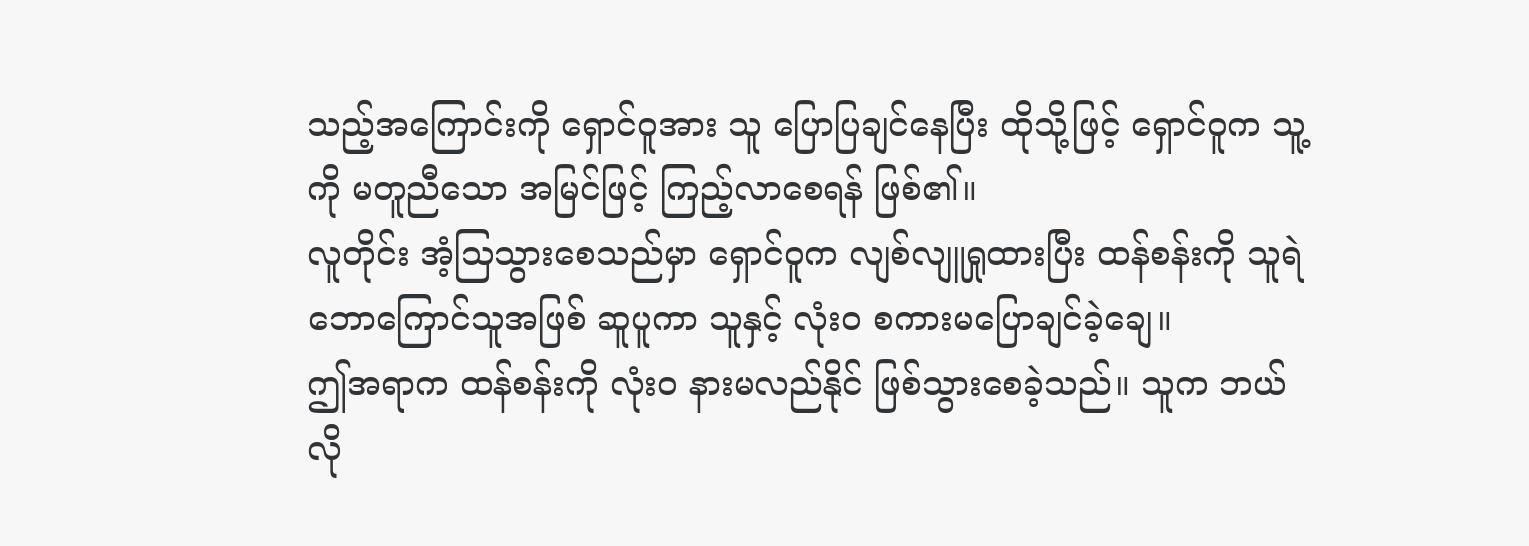သည့်အကြောင်းကို ရှောင်ဝူအား သူ ပြောပြချင်နေပြီး ထိုသို့ဖြင့် ရှောင်ဝူက သူ့ကို မတူညီသော အမြင်ဖြင့် ကြည့်လာစေရန် ဖြစ်၏။
လူတိုင်း အံ့သြသွားစေသည်မှာ ရှောင်ဝူက လျစ်လျူရှုထားပြီး ထန်စန်းကို သူရဲဘောကြောင်သူအဖြစ် ဆူပူကာ သူနှင့် လုံးဝ စကားမပြောချင်ခဲ့ချေ။
ဤအရာက ထန်စန်းကို လုံးဝ နားမလည်နိုင် ဖြစ်သွားစေခဲ့သည်။ သူက ဘယ်လို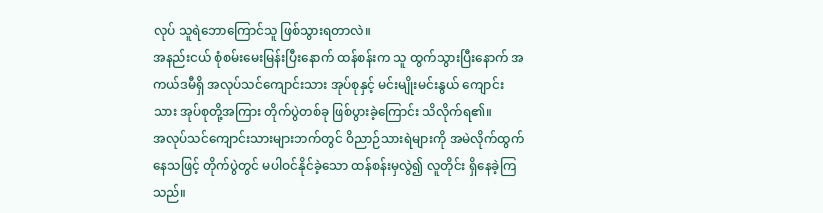လုပ် သူရဲဘောကြောင်သူ ဖြစ်သွားရတာလဲ။
အနည်းငယ် စုံစမ်းမေးမြန်းပြီးနောက် ထန်စန်းက သူ ထွက်သွားပြီးနောက် အကယ်ဒမီရှိ အလုပ်သင်ကျောင်းသား အုပ်စုနှင့် မင်းမျိုးမင်းနွယ် ကျောင်းသား အုပ်စုတို့အကြား တိုက်ပွဲတစ်ခု ဖြစ်ပွားခဲ့ကြောင်း သိလိုက်ရ၏။
အလုပ်သင်ကျောင်းသားများဘက်တွင် ဝိညာဉ်သားရဲများကို အမဲလိုက်ထွက်နေသဖြင့် တိုက်ပွဲတွင် မပါဝင်နိုင်ခဲ့သော ထန်စန်းမှလွဲ၍ လူတိုင်း ရှိနေခဲ့ကြသည်။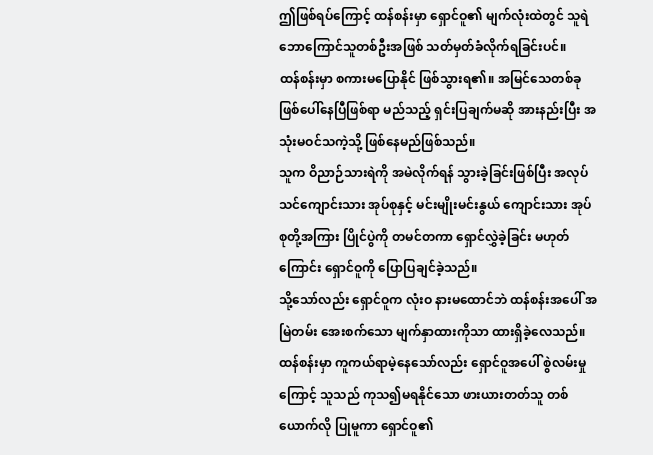ဤဖြစ်ရပ်ကြောင့် ထန်စန်းမှာ ရှောင်ဝူ၏ မျက်လုံးထဲတွင် သူရဲဘောကြောင်သူတစ်ဦးအဖြစ် သတ်မှတ်ခံလိုက်ရခြင်းပင်။
ထန်စန်းမှာ စကားမပြောနိုင် ဖြစ်သွားရ၏။ အမြင်သေတစ်ခု ဖြစ်ပေါ်နေပြီဖြစ်ရာ မည်သည့် ရှင်းပြချက်မဆို အားနည်းပြီး အသုံးမဝင်သကဲ့သို့ ဖြစ်နေမည်ဖြစ်သည်။
သူက ဝိညာဉ်သားရဲကို အမဲလိုက်ရန် သွားခဲ့ခြင်းဖြစ်ပြီး အလုပ်သင်ကျောင်းသား အုပ်စုနှင့် မင်းမျိုးမင်းနွယ် ကျောင်းသား အုပ်စုတို့အကြား ပြိုင်ပွဲကို တမင်တကာ ရှောင်လွှဲခဲ့ခြင်း မဟုတ်ကြောင်း ရှောင်ဝူကို ပြောပြချင်ခဲ့သည်။
သို့သော်လည်း ရှောင်ဝူက လုံးဝ နားမထောင်ဘဲ ထန်စန်းအပေါ် အမြဲတမ်း အေးစက်သော မျက်နှာထားကိုသာ ထားရှိခဲ့လေသည်။
ထန်စန်းမှာ ကူကယ်ရာမဲ့နေသော်လည်း ရှောင်ဝူအပေါ် စွဲလမ်းမှုကြောင့် သူသည် ကုသ၍မရနိုင်သော ဖားယားတတ်သူ တစ်ယောက်လို ပြုမူကာ ရှောင်ဝူ၏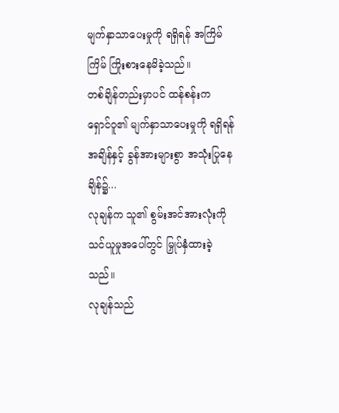မျက်နှာသာပေးမှုကို ရရှိရန် အကြိမ်ကြိမ် ကြိုးစားနေမိခဲ့သည်။
တစ်ချိန်တည်းမှာပင် ထန်စန်းက ရှောင်ဝူ၏ မျက်နှာသာပေးမှုကို ရရှိရန် အချိန်နှင့် ခွန်အားများစွာ အသုံးပြုနေချိန်၌...
လုချန်က သူ၏ စွမ်းအင်အားလုံးကို သင်ယူမှုအပေါ်တွင် မြှုပ်နှံထားခဲ့သည်။
လုချန်သည်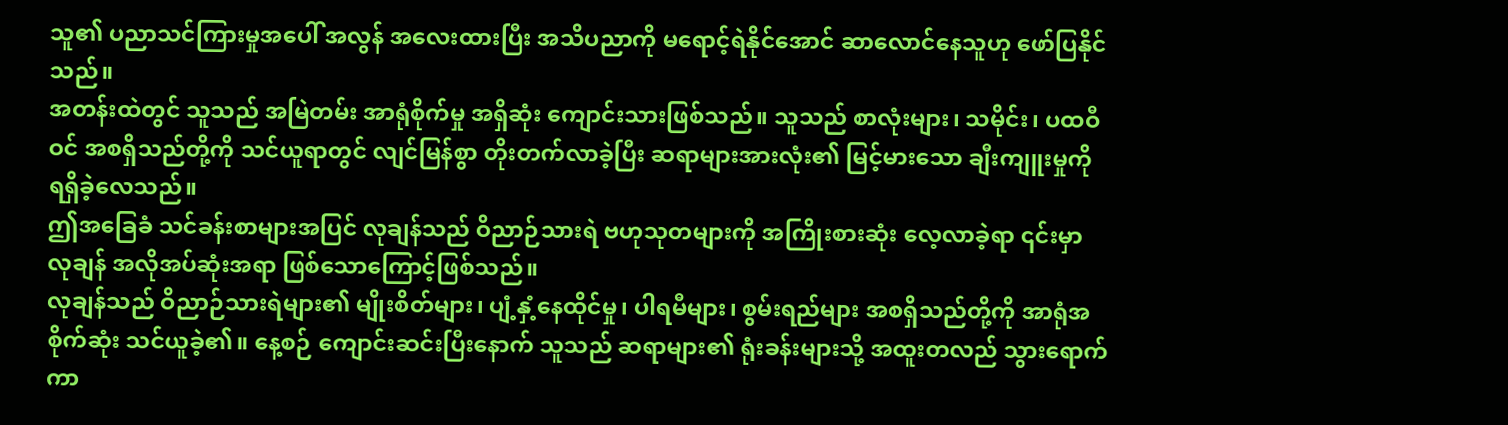သူ၏ ပညာသင်ကြားမှုအပေါ် အလွန် အလေးထားပြီး အသိပညာကို မရောင့်ရဲနိုင်အောင် ဆာလောင်နေသူဟု ဖော်ပြနိုင်သည်။
အတန်းထဲတွင် သူသည် အမြဲတမ်း အာရုံစိုက်မှု အရှိဆုံး ကျောင်းသားဖြစ်သည်။ သူသည် စာလုံးများ၊ သမိုင်း၊ ပထဝီဝင် အစရှိသည်တို့ကို သင်ယူရာတွင် လျင်မြန်စွာ တိုးတက်လာခဲ့ပြီး ဆရာများအားလုံး၏ မြင့်မားသော ချီးကျူးမှုကို ရရှိခဲ့လေသည်။
ဤအခြေခံ သင်ခန်းစာများအပြင် လုချန်သည် ဝိညာဉ်သားရဲ ဗဟုသုတများကို အကြိုးစားဆုံး လေ့လာခဲ့ရာ ၎င်းမှာ လုချန် အလိုအပ်ဆုံးအရာ ဖြစ်သောကြောင့်ဖြစ်သည်။
လုချန်သည် ဝိညာဉ်သားရဲများ၏ မျိုးစိတ်များ၊ ပျံ့နှံ့နေထိုင်မှု၊ ပါရမီများ၊ စွမ်းရည်များ အစရှိသည်တို့ကို အာရုံအစိုက်ဆုံး သင်ယူခဲ့၏။ နေ့စဉ် ကျောင်းဆင်းပြီးနောက် သူသည် ဆရာများ၏ ရုံးခန်းများသို့ အထူးတလည် သွားရောက်ကာ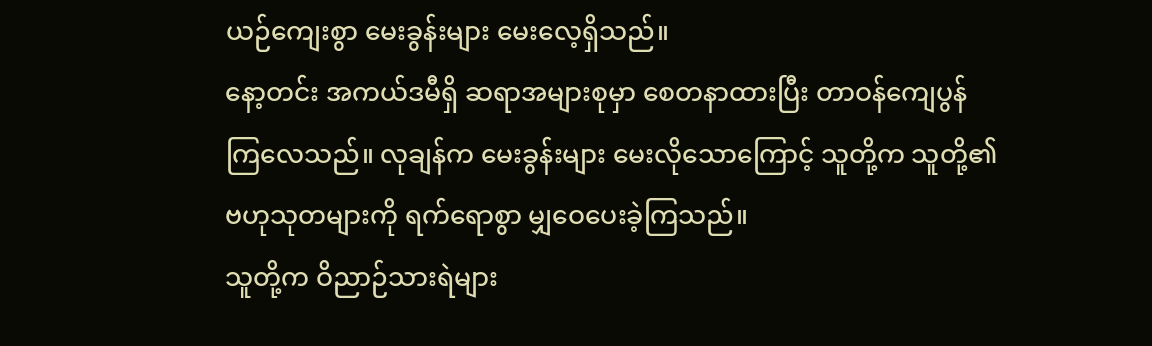ယဉ်ကျေးစွာ မေးခွန်းများ မေးလေ့ရှိသည်။
နော့တင်း အကယ်ဒမီရှိ ဆရာအများစုမှာ စေတနာထားပြီး တာဝန်ကျေပွန်ကြလေသည်။ လုချန်က မေးခွန်းများ မေးလိုသောကြောင့် သူတို့က သူတို့၏ ဗဟုသုတများကို ရက်ရောစွာ မျှဝေပေးခဲ့ကြသည်။
သူတို့က ဝိညာဉ်သားရဲများ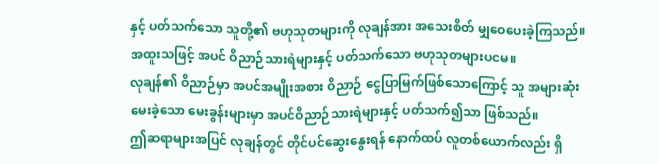နှင့် ပတ်သက်သော သူတို့၏ ဗဟုသုတများကို လုချန်အား အသေးစိတ် မျှဝေပေးခဲ့ကြသည်။
အထူးသဖြင့် အပင် ဝိညာဉ်သားရဲများနှင့် ပတ်သက်သော ဗဟုသုတများပငမ။
လုချန်၏ ဝိညာဉ်မှာ အပင်အမျိုးအစား ဝိညာဉ် ငွေပြာမြက်ဖြစ်သောကြောင့် သူ အများဆုံး မေးခဲ့သော မေးခွန်းများမှာ အပင်ဝိညာဉ်သားရဲများနှင့် ပတ်သက်၍သာ ဖြစ်သည်။
ဤဆရာများအပြင် လုချန်တွင် တိုင်ပင်ဆွေးနွေးရန် နောက်ထပ် လူတစ်ယောက်လည်း ရှိ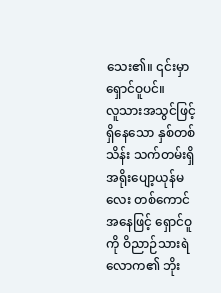သေး၏။ ၎င်းမှာ ရှောင်ဝူပင်။
လူသားအသွင်ဖြင့် ရှိနေသော နှစ်တစ်သိန်း သက်တမ်းရှိ အရိုးပျော့ယုန်မလေး တစ်ကောင်အနေဖြင့် ရှောင်ဝူကို ဝိညာဉ်သားရဲလောက၏ ဘိုး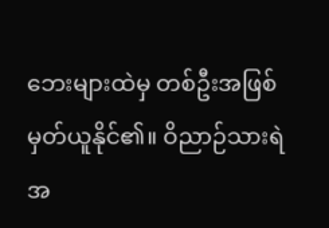ဘေးများထဲမှ တစ်ဦးအဖြစ် မှတ်ယူနိုင်၏။ ဝိညာဉ်သားရဲ အ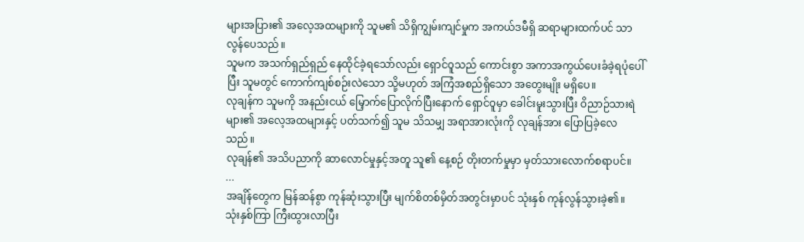များအပြား၏ အလေ့အထများကို သူမ၏ သိရှိကျွမ်းကျင်မှုက အကယ်ဒမီရှိ ဆရာများထက်ပင် သာလွန်ပေသည်။
သူမက အသက်ရှည်ရှည် နေထိုင်ခဲ့ရသော်လည်း ရှောင်ဝူသည် ကောင်းစွာ အကာအကွယ်ပေးခံခဲ့ရပုံပေါ်ပြီး သူမတွင် ကောက်ကျစ်စဉ်းလဲသော သို့မဟုတ် အကြံအစည်ရှိသော အတွေးမျိုး မရှိပေ။
လုချန်က သူမကို အနည်းငယ် မြှောက်ပြောလိုက်ပြီးနောက် ရှောင်ဝူမှာ ခေါင်းမူးသွားပြီး ဝိညာဉ်သားရဲများ၏ အလေ့အထများနှင့် ပတ်သက်၍ သူမ သိသမျှ အရာအားလုံးကို လုချန်အား ပြောပြခဲ့လေသည်။
လုချန်၏ အသိပညာကို ဆာလောင်မှုနှင့်အတူ သူ၏ နေ့စဉ် တိုးတက်မှုမှာ မှတ်သားလောက်စရာပင်။
...
အချိန်တွေက မြန်ဆန်စွာ ကုန်ဆုံးသွားပြီး မျက်စိတစ်မှိတ်အတွင်းမှာပင် သုံးနှစ် ကုန်လွန်သွားခဲ့၏။
သုံးနှစ်ကြာ ကြီးထွားလာပြီး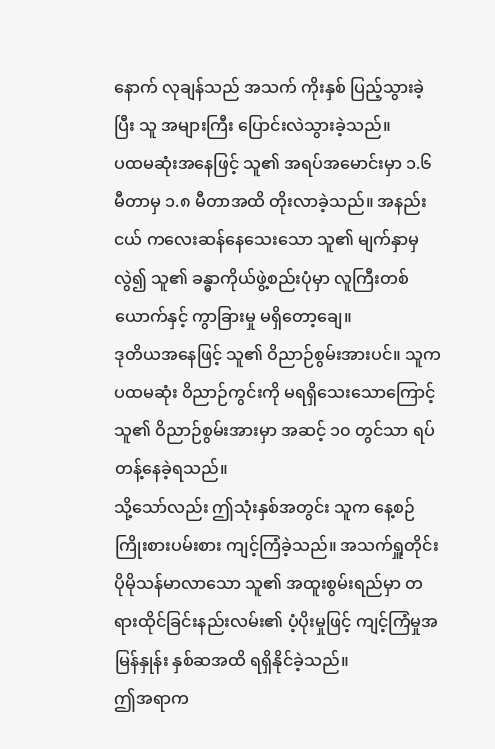နောက် လုချန်သည် အသက် ကိုးနှစ် ပြည့်သွားခဲ့ပြီး သူ အများကြီး ပြောင်းလဲသွားခဲ့သည်။
ပထမဆုံးအနေဖြင့် သူ၏ အရပ်အမောင်းမှာ ၁.၆ မီတာမှ ၁.၈ မီတာအထိ တိုးလာခဲ့သည်။ အနည်းငယ် ကလေးဆန်နေသေးသော သူ၏ မျက်နှာမှလွဲ၍ သူ၏ ခန္ဓာကိုယ်ဖွဲ့စည်းပုံမှာ လူကြီးတစ်ယောက်နှင့် ကွာခြားမှု မရှိတော့ချေ။
ဒုတိယအနေဖြင့် သူ၏ ဝိညာဉ်စွမ်းအားပင်။ သူက ပထမဆုံး ဝိညာဉ်ကွင်းကို မရရှိသေးသောကြောင့် သူ၏ ဝိညာဉ်စွမ်းအားမှာ အဆင့် ၁၀ တွင်သာ ရပ်တန့်နေခဲ့ရသည်။
သို့သော်လည်း ဤသုံးနှစ်အတွင်း သူက နေ့စဉ် ကြိုးစားပမ်းစား ကျင့်ကြံခဲ့သည်။ အသက်ရှူတိုင်း ပိုမိုသန်မာလာသော သူ၏ အထူးစွမ်းရည်မှာ တရားထိုင်ခြင်းနည်းလမ်း၏ ပံ့ပိုးမှုဖြင့် ကျင့်ကြံမှုအမြန်နှုန်း နှစ်ဆအထိ ရရှိနိုင်ခဲ့သည်။
ဤအရာက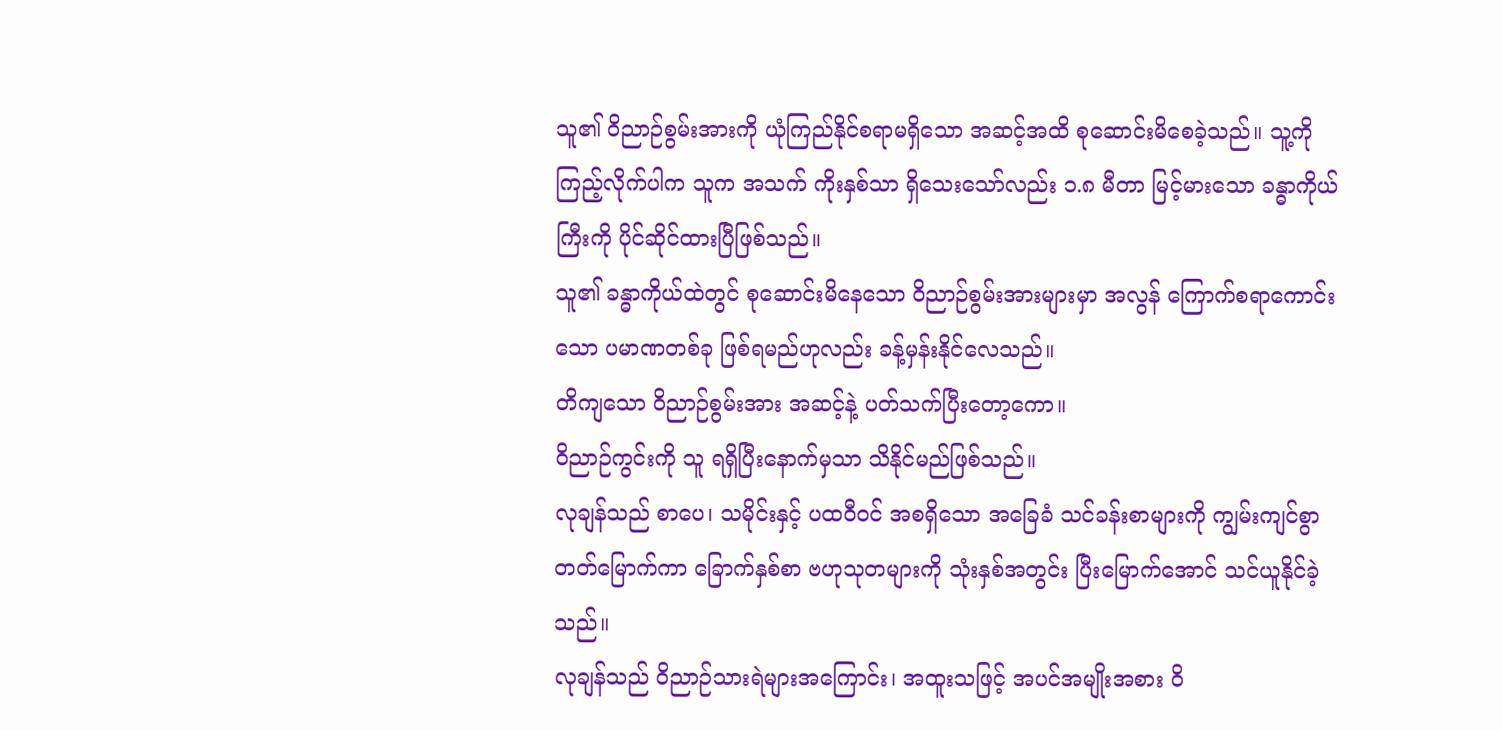သူ၏ ဝိညာဉ်စွမ်းအားကို ယုံကြည်နိုင်စရာမရှိသော အဆင့်အထိ စုဆောင်းမိစေခဲ့သည်။ သူ့ကို ကြည့်လိုက်ပါက သူက အသက် ကိုးနှစ်သာ ရှိသေးသော်လည်း ၁.၈ မီတာ မြင့်မားသော ခန္ဓာကိုယ်ကြီးကို ပိုင်ဆိုင်ထားပြီဖြစ်သည်။
သူ၏ ခန္ဓာကိုယ်ထဲတွင် စုဆောင်းမိနေသော ဝိညာဉ်စွမ်းအားများမှာ အလွန် ကြောက်စရာကောင်းသော ပမာဏတစ်ခု ဖြစ်ရမည်ဟုလည်း ခန့်မှန်းနိုင်လေသည်။
တိကျသော ဝိညာဉ်စွမ်းအား အဆင့်နဲ့ ပတ်သက်ပြီးတော့ကော။
ဝိညာဉ်ကွင်းကို သူ ရရှိပြီးနောက်မှသာ သိနိုင်မည်ဖြစ်သည်။
လုချန်သည် စာပေ၊ သမိုင်းနှင့် ပထဝီဝင် အစရှိသော အခြေခံ သင်ခန်းစာများကို ကျွမ်းကျင်စွာ တတ်မြောက်ကာ ခြောက်နှစ်စာ ဗဟုသုတများကို သုံးနှစ်အတွင်း ပြီးမြောက်အောင် သင်ယူနိုင်ခဲ့သည်။
လုချန်သည် ဝိညာဉ်သားရဲများအကြောင်း၊ အထူးသဖြင့် အပင်အမျိုးအစား ဝိ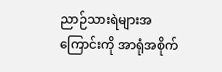ညာဉ်သားရဲများအကြောင်းကို အာရုံအစိုက်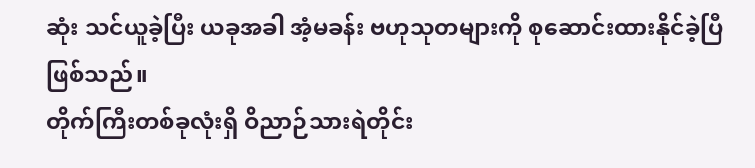ဆုံး သင်ယူခဲ့ပြီး ယခုအခါ အံ့မခန်း ဗဟုသုတများကို စုဆောင်းထားနိုင်ခဲ့ပြီဖြစ်သည်။
တိုက်ကြီးတစ်ခုလုံးရှိ ဝိညာဉ်သားရဲတိုင်း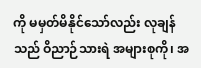ကို မမှတ်မိနိုင်သော်လည်း လုချန်သည် ဝိညာဉ်သားရဲ အများစုကို၊ အ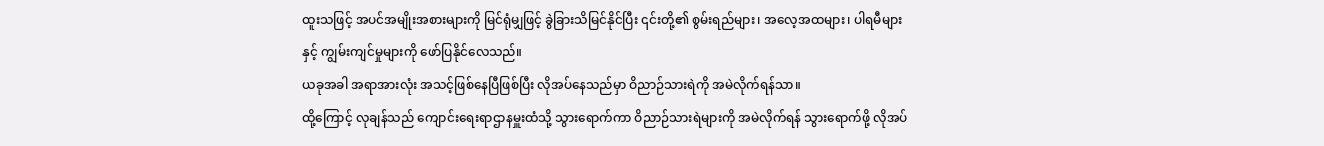ထူးသဖြင့် အပင်အမျိုးအစားများကို မြင်ရုံမျှဖြင့် ခွဲခြားသိမြင်နိုင်ပြီး ၎င်းတို့၏ စွမ်းရည်များ၊ အလေ့အထများ၊ ပါရမီများနှင့် ကျွမ်းကျင်မှုများကို ဖော်ပြနိုင်လေသည်။
ယခုအခါ အရာအားလုံး အသင့်ဖြစ်နေပြီဖြစ်ပြီး လိုအပ်နေသည်မှာ ဝိညာဉ်သားရဲကို အမဲလိုက်ရန်သာ။
ထို့ကြောင့် လုချန်သည် ကျောင်းရေးရာဌာနမှူးထံသို့ သွားရောက်ကာ ဝိညာဉ်သားရဲများကို အမဲလိုက်ရန် သွားရောက်ဖို့ လိုအပ်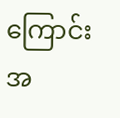ကြောင်း အ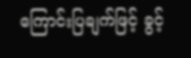ကြောင်းပြချက်ဖြင့် ခွင့်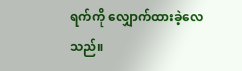ရက်ကို လျှောက်ထားခဲ့လေသည်။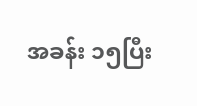အခန်း ၁၅ပြီး